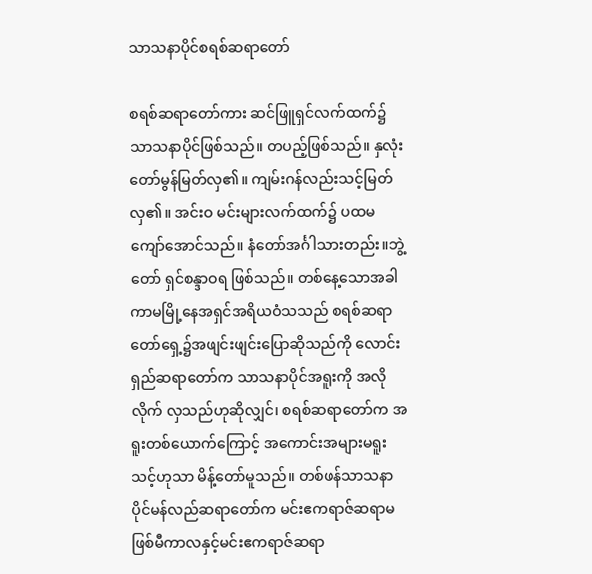သာသနာပိုင်စရစ်ဆရာတော်

စရစ်ဆရာတော်ကား ဆင်ဖြူရှင်လက်ထက်၌ သာသနာပိုင်ဖြစ်သည်။ တပည့်ဖြစ်သည်။ နှလုံးတော်မွန်မြတ်လှ၏။ ကျမ်းဂန်လည်းသင့်မြတ်လှ၏။ အင်းဝ မင်းများလက်ထက်၌ ပထမကျော်အောင်သည်။ နံတော်အင်္ဂါသားတည်း။ဘွဲ့တော် ရှင်စန္ဒာဝရ ဖြစ်သည်။ တစ်နေ့သောအခါကာမမြို့နေအရှင်အရိယဝံသသည် စရစ်ဆရာတော်ရှေ့၌အဖျင်းဖျင်းပြောဆိုသည်ကို လောင်းရှည်ဆရာတော်က သာသနာပိုင်အရူးကို အလိုလိုက် လှသည်ဟုဆိုလျှင်၊ စရစ်ဆရာတော်က အရူးတစ်ယောက်ကြောင့် အကောင်းအများမရူးသင့်ဟုသာ မိန့်တော်မူသည်။ တစ်ဖန်သာသနာပိုင်မန်လည်ဆရာတော်က မင်းဧကရာဇ်ဆရာမဖြစ်မီကာလနှင့်မင်းဧကရာဇ်ဆရာ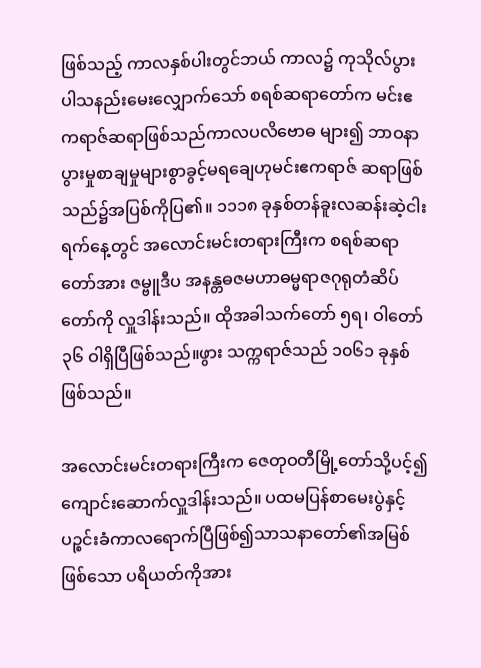ဖြစ်သည့် ကာလနှစ်ပါးတွင်ဘယ် ကာလ၌ ကုသိုလ်ပွားပါသနည်းမေးလျှောက်သော် စရစ်ဆရာတော်က မင်းဧကရာဇ်ဆရာဖြစ်သည်ကာလပလိဗောဓ များ၍ ဘာဝနာပွားမှုစာချမှုများစွာခွင့်မရချေဟုမင်းဧကရာဇ် ဆရာဖြစ်သည်၌အပြစ်ကိုပြ၏။ ၁၁၁၈ ခုနှစ်တန်ခူးလဆန်းဆဲ့ငါးရက်နေ့တွင် အလောင်းမင်းတရားကြီးက စရစ်ဆရာတော်အား ဇမ္ဗူဒီပ အနန္တဓဇမဟာဓမ္မရာဇဂုရုတံဆိပ်တော်ကို လှူဒါန်းသည်။ ထိုအခါသက်တော် ၅ရ၊ ဝါတော် ၃၆ ဝါရှိပြီဖြစ်သည်။ဖွား သက္ကရာဇ်သည် ၁၀၆၁ ခုနှစ်ဖြစ်သည်။

အလောင်းမင်းတရားကြီးက ဇေတုဝတီမြို့တော်သို့ပင့်၍ ကျောင်းဆောက်လှူဒါန်းသည်။ ပထမပြန်စာမေးပွဲနှင့် ပဉ္စင်းခံကာလရောက်ပြီဖြစ်၍သာသနာတော်၏အမြစ်ဖြစ်သော ပရိယတ်ကိုအား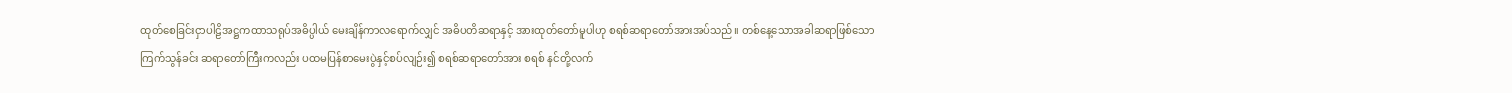ထုတ်စေခြင်းငှာပါဠိအဋ္ဌကထာသရုပ်အဓိပ္ပါယ် မေးချိန်ကာလရောက်လျှင် အဓိပတိဆရာနှင့် အားထုတ်တော်မူပါဟု စရစ်ဆရာတော်အားအပ်သည်။ တစ်နေ့သောအခါဆရာဖြစ်သောကြက်သွန်ခင်း ဆရာတော်ကြီးကလည်း ပထမပြန်စာမေးပွဲနှင့်စပ်လျဉ်း၍ စရစ်ဆရာတော်အား စရစ် နင်တို့လက်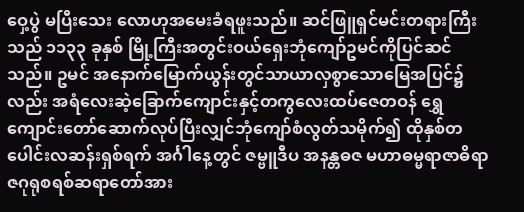ဝှေ့ပွဲ မပြီးသေး လောဟုအမေးခံရဖူးသည်။ ဆင်ဖြူရှင်မင်းတရားကြီးသည် ၁၁၃၃ ခုနှစ် မြို့ကြီးအတွင်းဝယ်ရှေးဘုံကျော်ဥမင်ကိုပြင်ဆင်သည်။ ဥမင် အနောက်မြောက်ယွန်းတွင်သာယာလှစွာသောမြေအပြင်၌လည်း အရံလေးဆဲ့ခြောက်ကျောင်းနှင့်တကွလေးထပ်ဇေတဝန် ရွှေကျောင်းတော်ဆောက်လုပ်ပြီးလျှင်ဘုံကျော်စံလွတ်သမိုက်၍ ထိုနှစ်တပေါင်းလဆန်းရှစ်ရက် အင်္ဂါနေ့တွင် ဇမ္ဗူဒီပ အနန္တဓဇ မဟာဓမ္မရာဇာဓိရာဇဂုရုစရစ်ဆရာတော်အား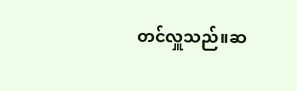တင်လှူသည်။ဆ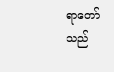ရာတော်သည်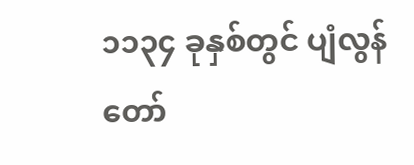၁၁၃၄ ခုနှစ်တွင် ပျံလွန်တော်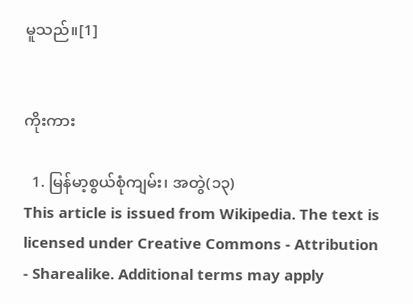မူသည်။[1]


ကိုးကား

  1. မြန်မာ့စွယ်စုံကျမ်း၊ အတွဲ(၁၃)
This article is issued from Wikipedia. The text is licensed under Creative Commons - Attribution - Sharealike. Additional terms may apply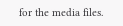for the media files.